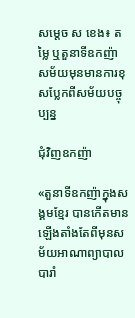សម្តេច ស ខេង៖ តម្លៃ ឬតួនាទីឧកញ៉ា សម័យមុនមានការខុសប្លែកពីសម័យបច្ចុប្បន្ន

ជុំវិញឧកញ៉ា

«តួនាទីឧកញ៉ាក្នុងសង្គមខ្មែរ បានកើតមានឡើងតាំងតែពីមុនសម័យអាណាព្យាបាលបារាំ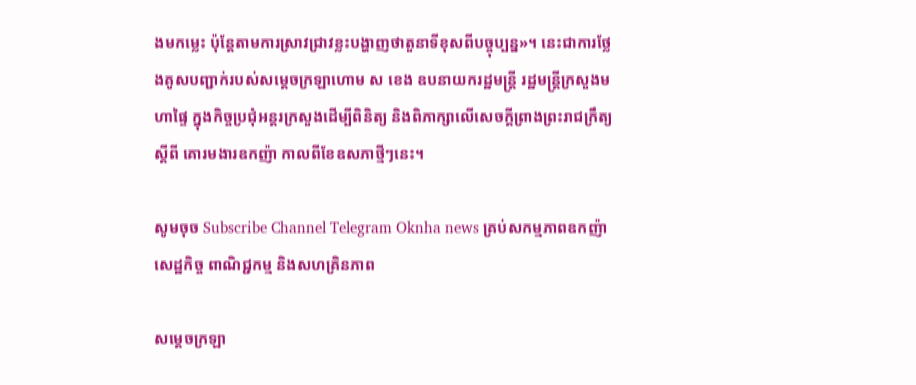ងមកម្លេះ ប៉ុន្តែតាមការស្រាវជ្រាវខ្លះបង្ហាញថាតួនាទីខុសពីបច្ចុប្បន្ន»។ នេះជាការថ្លែងគូសបញ្ជាក់របស់សម្តេចក្រឡាហោម ស ខេង ឧបនាយករដ្ឋមន្ត្រី រដ្ឋមន្ត្រីក្រសួងមហាផ្ទៃ ក្នុងកិច្ចប្រជុំអន្តរក្រសួងដើម្បីពិនិត្យ និងពិភាក្សាលើសេចក្ដីព្រាងព្រះរាជក្រឹត្យ ស្ដីពី គោរមងារឧកញ៉ា កាលពីខែឧសភាថ្មីៗនេះ។

សូមចុច Subscribe Channel Telegram Oknha news គ្រប់សកម្មភាពឧកញ៉ា សេដ្ឋកិច្ច ពាណិជ្ជកម្ម និងសហគ្រិនភាព

សម្ដេចក្រឡា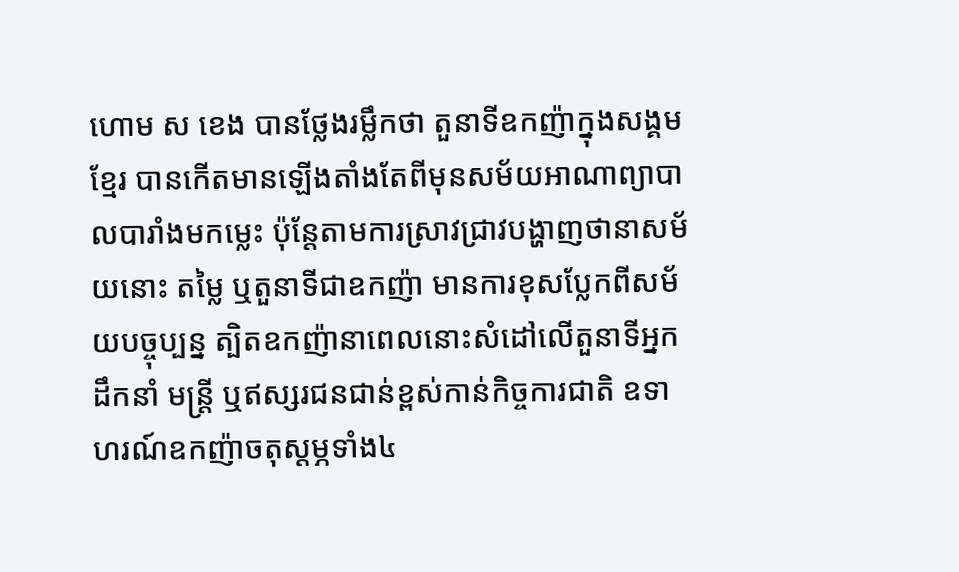ហោម ស ខេង បានថ្លែងរម្លឹកថា តួនាទីឧកញ៉ាក្នុងសង្គមខ្មែរ បានកើតមានឡើងតាំងតែពីមុនសម័យអាណាព្យាបាលបារាំងមកម្លេះ ប៉ុន្តែតាមការស្រាវជ្រាវបង្ហាញថានាសម័យនោះ តម្លៃ ឬតួនាទីជាឧកញ៉ា មានការខុសប្លែកពីសម័យបច្ចុប្បន្ន ត្បិតឧកញ៉ានាពេលនោះសំដៅលើតួនាទីអ្នកដឹកនាំ មន្រ្តី ឬឥស្សរជនជាន់ខ្ពស់កាន់កិច្ចការជាតិ ឧទាហរណ៍ឧកញ៉ាចតុស្ដម្ភទាំង៤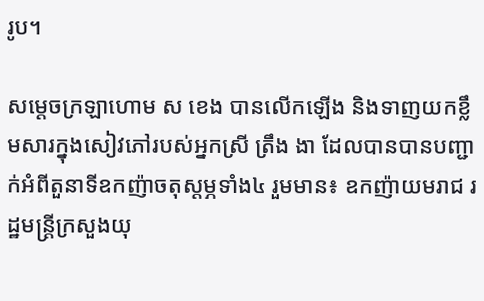រូប។

សម្ដេចក្រឡាហោម ស ខេង បានលើកឡើង និងទាញយកខ្លឹមសារក្នុងសៀវភៅរបស់អ្នកស្រី ត្រឹង ងា ដែលបានបានបញ្ជាក់អំពីតួនាទីឧកញ៉ាចតុស្ដម្ភទាំង៤ រួមមាន៖ ឧកញ៉ាយមរាជ រដ្ឋមន្រ្តីក្រសួងយុ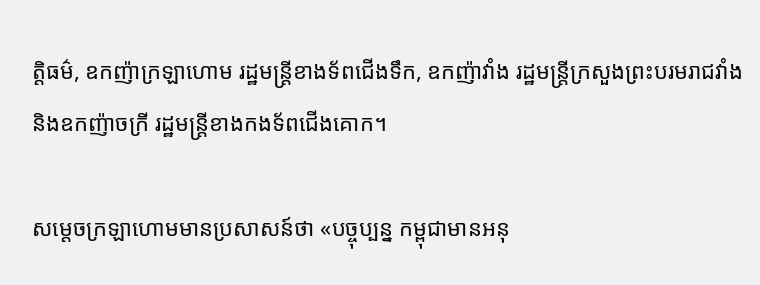ត្តិធម៌, ឧកញ៉ាក្រឡាហោម រដ្ឋមន្រ្តីខាងទ័ពជើងទឹក, ឧកញ៉ាវាំង រដ្ឋមន្រ្តីក្រសួងព្រះបរមរាជវាំង និងឧកញ៉ាចក្រី រដ្ឋមន្រ្តីខាងកងទ័ពជើងគោក។

សម្ដេចក្រឡាហោមមានប្រសាសន៍ថា «បច្ចុប្បន្ន កម្ពុជាមានអនុ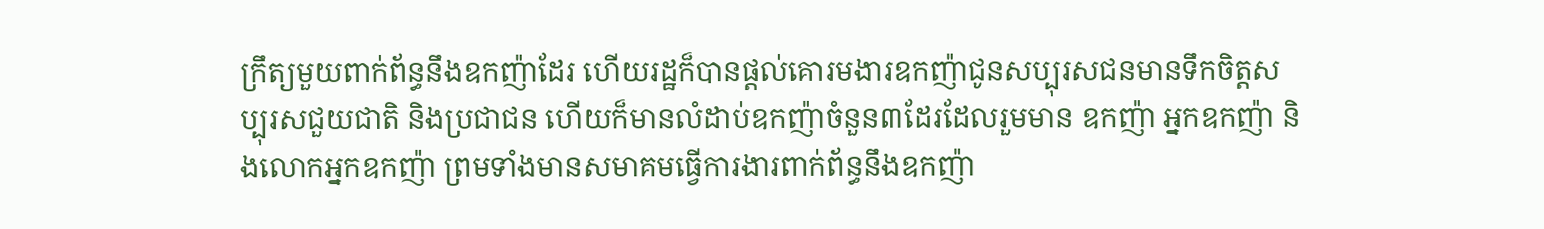ក្រឹត្យមួយពាក់ព័ន្ធនឹងឧកញ៉ាដែរ ហើយរដ្ឋក៏បានផ្ដល់គោរមងារឧកញ៉ាជូនសប្បុរសជនមានទឹកចិត្តសប្បុរសជួយជាតិ និងប្រជាជន ហើយក៏មានលំដាប់ឧកញ៉ាចំនួន៣ដែរដែលរួមមាន ឧកញ៉ា អ្នកឧកញ៉ា និងលោកអ្នកឧកញ៉ា ព្រមទាំងមានសមាគមធ្វើការងារពាក់ព័ន្ធនឹងឧកញ៉ា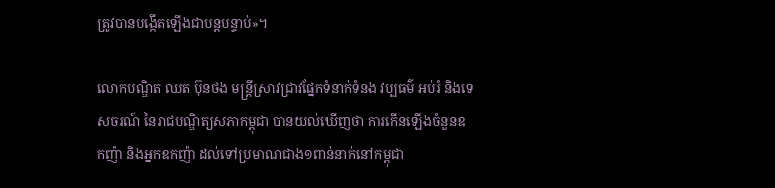ត្រូវបានបង្កើតឡើងជាបន្តបន្ទាប់»។

លោកបណ្ឌិត ឈត ប៊ុនថង មន្ត្រីស្រាវជ្រាវផ្នែកទំនាក់ទំនង វប្បធម៌ អប់រំ និងទេសចរណ៍ នៃរាជបណ្ឌិត្យសភាកម្ពុជា បានយល់ឃើញថា ការកើនឡើងចំនួនឧកញ៉ា និងអ្នកឧកញ៉ា ដល់ទៅប្រមាណជាង១ពាន់នាក់នៅកម្ពុជា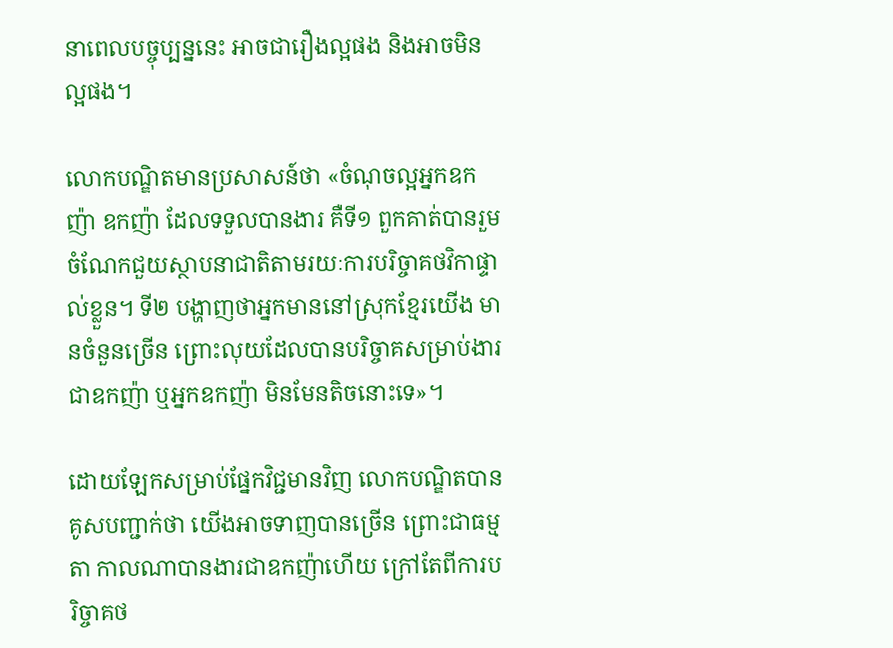នាពេលបច្ចុប្បន្ននេះ អាចជារឿងល្អផង និងអាចមិនល្អផង។

លោកបណ្ឌិតមានប្រសាសន៍ថា «ចំណុចល្អអ្នកឧកញ៉ា ឧកញ៉ា ដែលទទួលបានងារ គឺទី១ ពួកគាត់បានរួមចំណែកជួយស្ថាបនាជាតិតាមរយៈការបរិច្ចាគថវិកាផ្ទាល់ខ្លួន។ ទី២ បង្ហាញថាអ្នកមាននៅស្រុកខ្មែរយើង មានចំនួនច្រើន ព្រោះលុយដែលបានបរិច្ចាគសម្រាប់ងារជាឧកញ៉ា ឬអ្នកឧកញ៉ា មិនមែនតិចនោះទេ»។

ដោយឡែកសម្រាប់ផ្នែកវិជ្ជមានវិញ លោកបណ្ឌិតបានគូសបញ្ជាក់ថា យើងអាចទាញបានច្រើន ព្រោះជាធម្មតា កាលណាបានងារជាឧកញ៉ាហើយ ក្រៅតែពីការបរិច្ចាគថ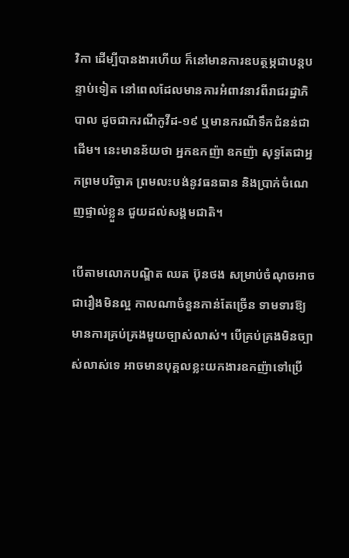វិកា ដើម្បីបានងារហើយ ក៏នៅមានការឧបត្ថម្ភជាបន្តបន្ទាប់ទៀត នៅពេលដែលមានការអំពាវនាវពីរាជរដ្ឋាភិបាល ដូចជាករណីកូវីដ-១៩ ឬមានករណីទឹកជំនន់ជាដើម។ នេះមានន័យថា អ្នកឧកញ៉ា ឧកញ៉ា សុទ្ធតែជាអ្នកព្រមបរិច្ចាគ ព្រមលះបង់នូវធនធាន និងប្រាក់ចំណេញផ្ទាល់ខ្លួន ជួយដល់សង្គមជាតិ។

បើតាមលោកបណ្ឌិត ឈត ប៊ុនថង សម្រាប់ចំណុចអាចជារឿងមិនល្អ កាលណាចំនួនកាន់តែច្រើន ទាមទារឱ្យមានការគ្រប់គ្រងមួយច្បាស់លាស់។ បើគ្រប់គ្រងមិនច្បាស់លាស់ទេ អាចមានបុគ្គលខ្លះយកងារឧកញ៉ាទៅប្រើ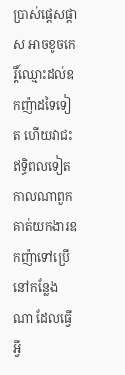ប្រាស់ផ្តេសផ្តាស អាចខូចកេរ្តិ៍ឈ្មោះដល់ឧកញ៉ាដទៃទៀត ហើយវាជះឥទ្ធិពលទៀត កាលណាពួកគាត់យកងារឧកញ៉ាទៅប្រើនៅកន្លែងណា ដែលធ្វើអ្វី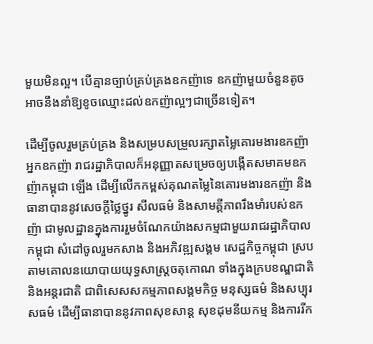មួយមិនល្អ។ បើគ្មានច្បាប់គ្រប់គ្រងឧកញ៉ាទេ ឧកញ៉ាមួយចំនួនតូច អាចនឹងនាំឱ្យខូចឈ្មោះដល់ឧកញ៉ាល្អៗជាច្រើនទៀត។

ដើម្បីចូលរួមគ្រប់គ្រង និងសម្របសម្រួលរក្សាតម្លៃគោរមងារឧកញ៉ា អ្នកឧកញ៉ា រាជរដ្ឋាភិបាលក៏អនុញ្ញាតសម្រេចឲ្យបង្កើតសមាគមឧកញ៉ាកម្ពុជា ឡើង ដើម្បីលើកកម្ពស់គុណតម្លៃនៃគោរមងារឧកញ៉ា និងធានាបាននូវសេចក្តីថ្លៃថ្នូរ សីលធម៌ និងសាមគ្គីភាពរឹងមាំរបស់ឧកញ៉ា ជាមូលដ្ឋានក្នុងការរួមចំណែកយ៉ាងសកម្មជាមួយរាជរដ្ឋាភិបាលកម្ពុជា សំដៅចូលរួមកសាង និងអភិវឌ្ឍសង្គម សេដ្ឋកិច្ចកម្ពុជា ស្របតាមគោលនយោបាយយុទ្ធសាស្ដ្រចតុកោណ ទាំងក្នុងក្របខណ្ឌជាតិ និងអន្តរជាតិ ជាពិសេសសកម្មភាពសង្គមកិច្ច មនុស្សធម៌ និងសប្បុរសធម៌ ដើម្បីធានាបាននូវភាពសុខសាន្ត សុខដុមនីយកម្ម និងការរីក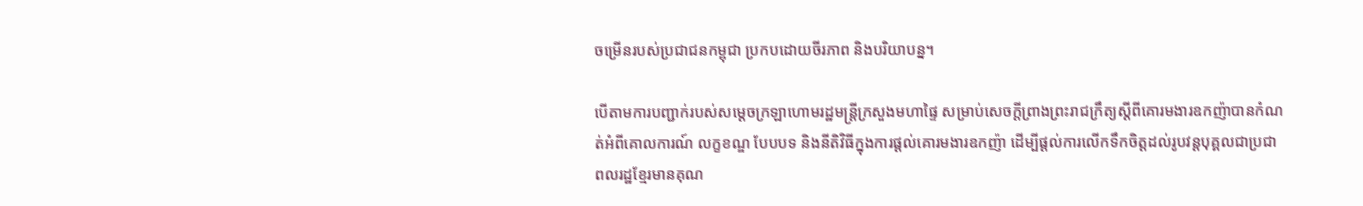ចម្រើនរបស់ប្រជាជនកម្ពុជា ប្រកបដោយចីរភាព និងបរិយាបន្ន។

បើតាមការបញ្ជាក់របស់សម្តេចក្រឡាហោមរដ្ឋមន្រ្តីក្រសួងមហាផ្ទៃ សម្រាប់សេចក្ដីព្រាងព្រះរាជក្រឹត្យស្ដីពីគោរមងារឧកញ៉ាបានកំណត់អំពីគោលការណ៍ លក្ខខណ្ឌ បែបបទ និងនីតិវិធីក្នុងការផ្ដល់គោរមងារឧកញ៉ា ដើម្បីផ្ដល់ការលើកទឹកចិត្តដល់រូបវន្តបុគ្គលជាប្រជាពលរដ្ឋខ្មែរមានគុណ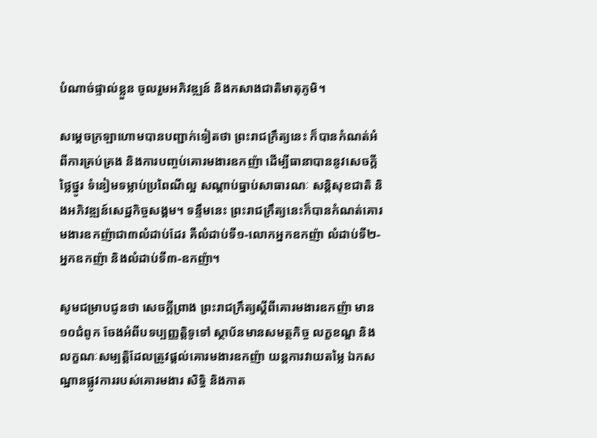បំណាច់ផ្ទាល់ខ្លួន ចូលរួមអភិវឌ្ឍន៍ និងកសាងជាតិមាតុភូមិ។

សម្ដេចក្រឡាហោមបានបញ្ជាក់ទៀតថា ព្រះរាជក្រឹត្យនេះ ក៏បានកំណត់អំពីការគ្រប់គ្រង និងការបញ្ចប់គោរមងារឧកញ៉ា ដើម្បីធានាបាននូវសេចក្ដីថ្លៃថ្នូរ ទំនៀមទម្លាប់ប្រពៃណីល្អ សណ្ដាប់ធ្នាប់សាធារណៈ សន្តិសុខជាតិ និងអភិវឌ្ឍន៍សេដ្ឋកិច្ចសង្គម។ ទន្ទឹមនេះ ព្រះរាជក្រឹត្យនេះក៏បានកំណត់គោរមងារឧកញ៉ាជា៣លំដាប់ដែរ គឺលំដាប់ទី១-លោកអ្នកឧកញ៉ា លំដាប់ទី២-អ្នកឧកញ៉ា និងលំដាប់ទី៣-ឧកញ៉ា។

សូមជម្រាបជូនថា សេចក្ដីព្រាង ព្រះរាជក្រឹត្យស្ដីពីគោរមងារឧកញ៉ា មាន១០ជំពូក ចែងអំពីបទប្បញ្ញត្តិទូទៅ ស្ថាប័នមានសមត្ថកិច្ច លក្ខខណ្ឌ និងលក្ខណៈសម្បត្តិដែលត្រូវផ្ដល់គោរមងារឧកញ៉ា យន្តការវាយតម្លៃ ឯកសណ្ឋានផ្លូវការរបស់គោរមងារ សិទ្ធិ និងកាត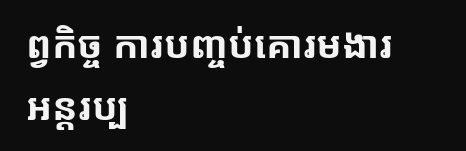ព្វកិច្ច ការបញ្ចប់គោរមងារ អន្តរប្ប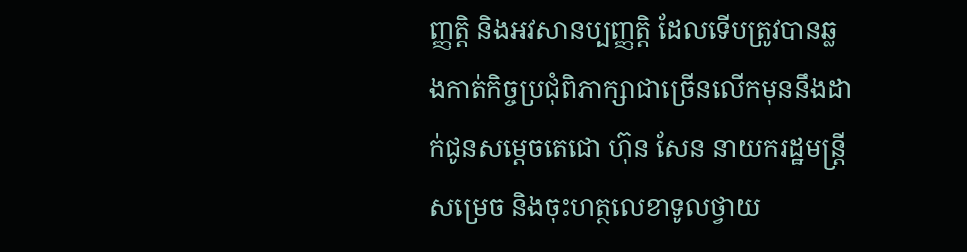ញ្ញត្តិ និងអវសានប្បញ្ញត្តិ ដែលទើបត្រូវបានឆ្លងកាត់កិច្ចប្រជុំពិភាក្សាជាច្រើនលើកមុននឹងដាក់ជូនសម្ដេចតេជោ ហ៊ុន សែន នាយករដ្ឋមន្រ្តី សម្រេច និងចុះហត្ថលេខាទូលថ្វាយ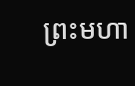ព្រះមហា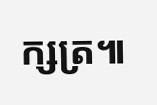ក្សត្រ៕